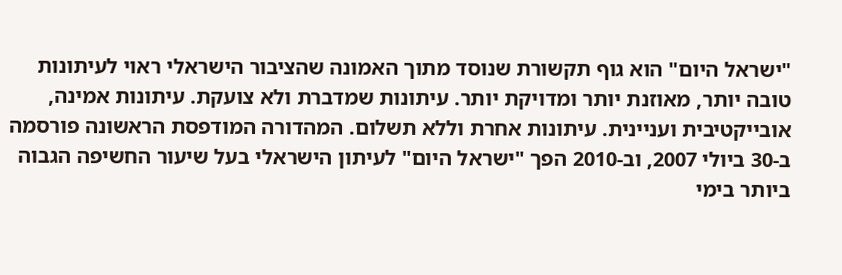"ישראל היום" הוא גוף תקשורת שנוסד מתוך האמונה שהציבור הישראלי ראוי לעיתונות טובה יותר, מאוזנת יותר ומדויקת יותר. עיתונות שמדברת ולא צועקת. עיתונות אמינה, אובייקטיבית ועניינית. עיתונות אחרת וללא תשלום. המהדורה המודפסת הראשונה פורסמה ב-30 ביולי 2007, וב-2010 הפך "ישראל היום" לעיתון הישראלי בעל שיעור החשיפה הגבוה ביותר בימי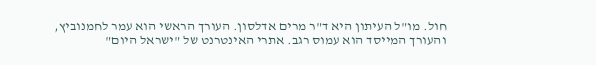חול. מו"ל העיתון היא ד"ר מרים אדלסון. העורך הראשי הוא עמר לחמנוביץ, והעורך המייסד הוא עמוס רגב. אתרי האינטרנט של "ישראל היום"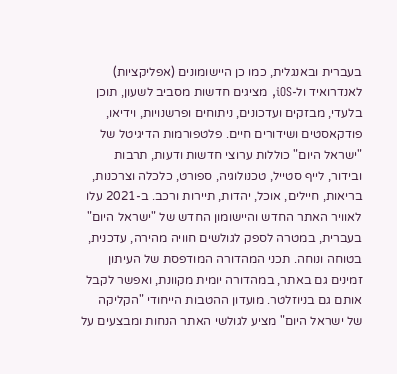בעברית ובאנגלית, כמו כן היישומונים (אפליקציות) לאנדרואיד ול-iOS, מציגים חדשות מסביב לשעון, תוכן בלעדי, מבזקים ועדכונים, ניתוחים ופרשנויות, וידיאו, פודקאסטים ושידורים חיים. פלטפורמות הדיגיטל של "ישראל היום" כוללות ערוצי חדשות ודעות, תרבות ובידור, לייף סטייל, טכנולוגיה, ספורט, כלכלה וצרכנות, בריאות, חיילים, אוכל, יהדות, תיירות ורכב. ב-2021 עלו לאוויר האתר החדש והיישומון החדש של "ישראל היום" בעברית, במטרה לספק לגולשים חוויה מהירה, עדכנית, בטוחה ונוחה. תכני המהדורה המודפסת של העיתון זמינים גם באתר, במהדורה יומית מקוונת, ואפשר לקבל אותם גם בניוזלטר. מועדון ההטבות הייחודי "הקליקה של ישראל היום" מציע לגולשי האתר הנחות ומבצעים על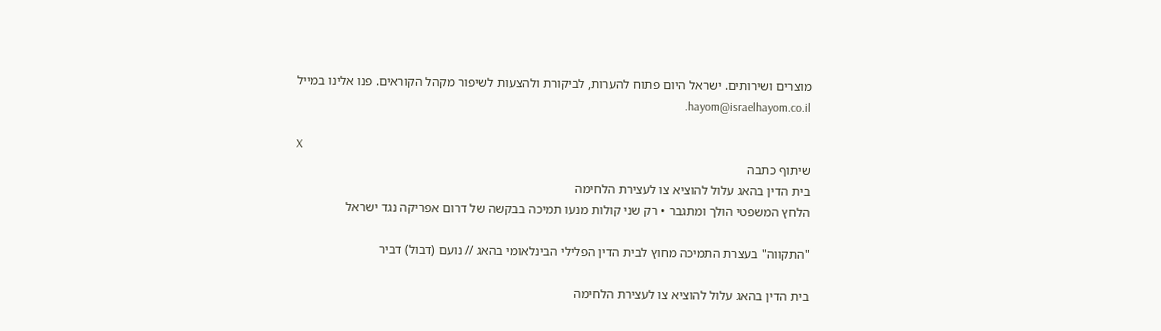מוצרים ושירותים. ישראל היום פתוח להערות, לביקורת ולהצעות לשיפור מקהל הקוראים. פנו אלינו במייל hayom@israelhayom.co.il.

X
שיתוף כתבה
בית הדין בהאג עלול להוציא צו לעצירת הלחימה
הלחץ המשפטי הולך ומתגבר • רק שני קולות מנעו תמיכה בבקשה של דרום אפריקה נגד ישראל

"התקווה" בעצרת התמיכה מחוץ לבית הדין הפלילי הבינלאומי בהאג // נועם (דבול) דביר

בית הדין בהאג עלול להוציא צו לעצירת הלחימה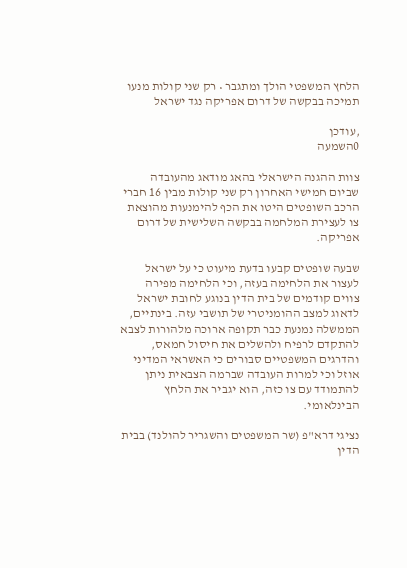הלחץ המשפטי הולך ומתגבר • רק שני קולות מנעו תמיכה בבקשה של דרום אפריקה נגד ישראל

,עודכן
0השמעה

צוות ההגנה הישראלי בהאג מודאג מהעובדה שביום חמישי האחרון רק שני קולות מבין 16 חברי הרכב השופטים היטו את הכף להימנעות מהוצאת צו לעצירת המלחמה בבקשה השלישית של דרום אפריקה.

שבעה שופטים קבעו בדעת מיעוט כי על ישראל לעצור את הלחימה בעזה, וכי הלחימה מפירה צווים קודמים של בית הדין בנוגע לחובת ישראל לדאוג למצב ההומניטרי של תושבי עזה. בינתיים, הממשלה נמנעת כבר תקופה ארוכה מלהורות לצבא להתקדם לרפיח ולהשלים את חיסול חמאס, והדרגים המשפטיים סבורים כי האשראי המדיני אוזל וכי למרות העובדה שברמה הצבאית ניתן להתמודד עם צו כזה, הוא יגביר את הלחץ הבינלאומי.

נציגי דרא"פ (שר המשפטים והשגריר להולנד) בבית הדין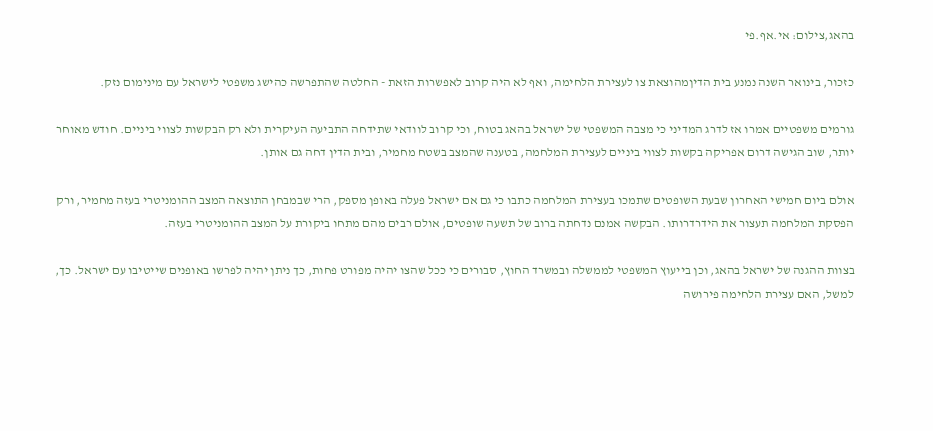בהאג,צילום: אי.אף.פי

כזכור, בינואר השנה נמנע בית הדיןמהוצאת צו לעצירת הלחימה, ואף לא היה קרוב לאפשרות הזאת - החלטה שהתפרשה כהישג משפטי לישראל עם מינימום נזק.

גורמים משפטיים אמרו אז לדרג המדיני כי מצבה המשפטי של ישראל בהאג בטוח, וכי קרוב לוודאי שתידחה התביעה העיקרית ולא רק הבקשות לצווי ביניים. חודש מאוחר יותר, שוב הגישה דרום אפריקה בקשות לצווי ביניים לעצירת המלחמה, בטענה שהמצב בשטח מחמיר, ובית הדין דחה גם אותן.

אולם ביום חמישי האחרון שבעת השופטים שתמכו בעצירת המלחמה כתבו כי גם אם ישראל פעלה באופן מספק, הרי שבמבחן התוצאה המצב ההומניטרי בעזה מחמיר, ורק הפסקת המלחמה תעצור את הידרדרותו. הבקשה אמנם נדחתה ברוב של תשעה שופטים, אולם רבים מהם מתחו ביקורת על המצב ההומניטרי בעזה.

בצוות ההגנה של ישראל בהאג, וכן בייעוץ המשפטי לממשלה ובמשרד החוץ, סבורים כי ככל שהצו יהיה מפורט פחות, כך ניתן יהיה לפרשו באופנים שייטיבו עם ישראל. כך, למשל, האם עצירת הלחימה פירושה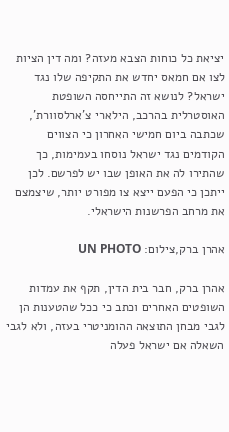יציאת כל כוחות הצבא מעזה? ומה דין הציות לצו אם חמאס יחדש את התקיפה שלו נגד ישראל? לנושא זה התייחסה השופטת האוסטרלית בהרכב, הילארי צ'ארלסוורת', שכתבה ביום חמישי האחרון כי הצווים הקודמים נגד ישראל נוסחו בעמימות, כך שהתירו לה את האופן שבו יש לפרשם. לכן ייתכן כי הפעם ייצא צו מפורט יותר, שיצמצם את מרחב הפרשנות הישראלי.

אהרן ברק,צילום: UN PHOTO

אהרן ברק, חבר בית הדין, תקף את עמדות השופטים האחרים וכתב כי ככל שהטענות הן לגבי מבחן התוצאה ההומניטרי בעזה, ולא לגבי השאלה אם ישראל פעלה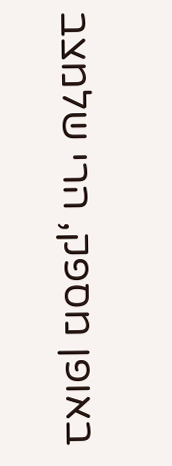באופן מספק, הרי שלמצב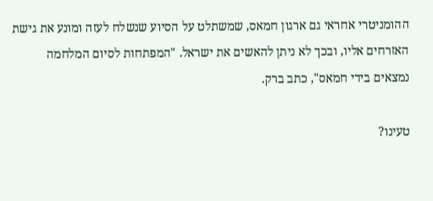ההומניטרי אחראי גם ארגון חמאס, שמשתלט על הסיוע שנשלח לעזה ומונע את גישת האזרחים אליו, ובכך לא ניתן להאשים את ישראל. "המפתחות לסיום המלחמה נמצאים בידי חמאס", כתב ברק.

טעינו?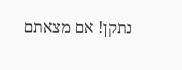נתקן! אם מצאתם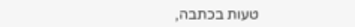טעות בכתבה,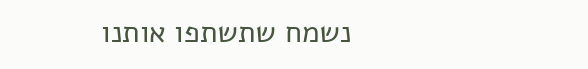נשמח שתשתפו אותנו